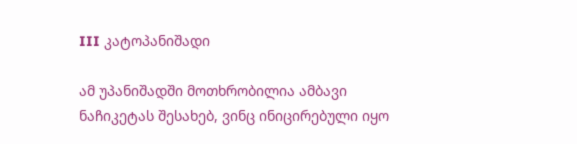III კატოპანიშადი

ამ უპანიშადში მოთხრობილია ამბავი ნაჩიკეტას შესახებ, ვინც ინიცირებული იყო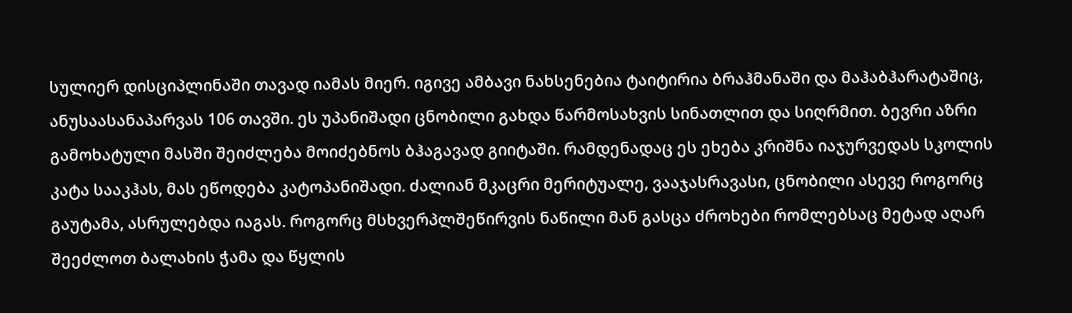სულიერ დისციპლინაში თავად იამას მიერ. იგივე ამბავი ნახსენებია ტაიტირია ბრაჰმანაში და მაჰაბჰარატაშიც, ანუსაასანაპარვას 106 თავში. ეს უპანიშადი ცნობილი გახდა წარმოსახვის სინათლით და სიღრმით. ბევრი აზრი გამოხატული მასში შეიძლება მოიძებნოს ბჰაგავად გიიტაში. რამდენადაც ეს ეხება კრიშნა იაჯურვედას სკოლის კატა სააკჰას, მას ეწოდება კატოპანიშადი. ძალიან მკაცრი მერიტუალე, ვააჯასრავასი, ცნობილი ასევე როგორც გაუტამა, ასრულებდა იაგას. როგორც მსხვერპლშეწირვის ნაწილი მან გასცა ძროხები რომლებსაც მეტად აღარ შეეძლოთ ბალახის ჭამა და წყლის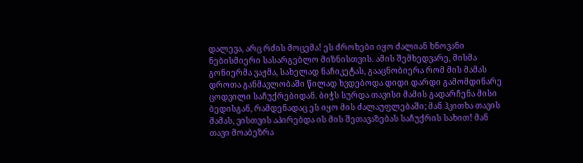დალევა, არც რძის მოცემა! ეს ძროხები იყო ძალიან ხნოვანი ნებისმიერი სასარგებლო მიზნისთვის. ამის შემხედვარე, მისმა გონიერმა ვაჟმა, სახელად ნაჩიკეტას, გააცნობიერა რომ მის მამას დროთა განმავლობაში წილად ხვდებოდა დიდი დარდი გამომდინარე ცოდვილი საჩუქრებიდან. ბიჭს სურდა თავისი მამის გადარჩენა მისი ბედისგან, რამდენადაც ეს იყო მის ძალაუფლებაში; მან ჰკითხა თავის მამას, ვისთვის აპირებდა ის მის შეთავაზებას საჩუქრის სახით! მან თავი მოაბეზრა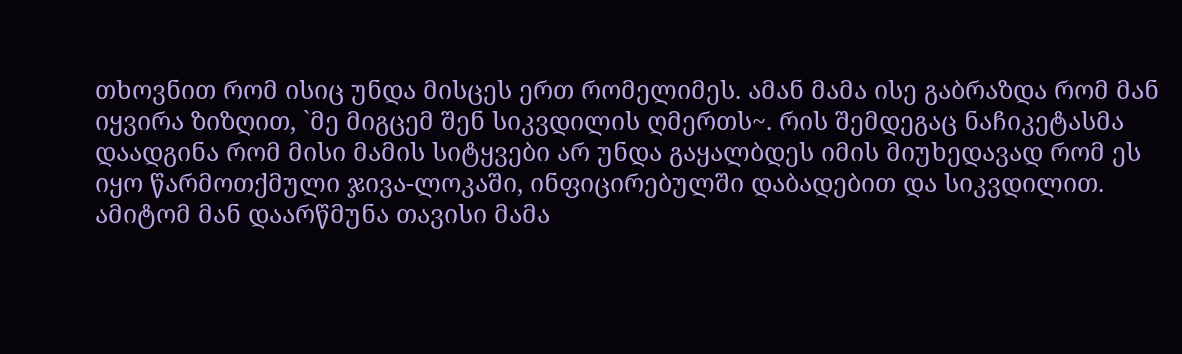თხოვნით რომ ისიც უნდა მისცეს ერთ რომელიმეს. ამან მამა ისე გაბრაზდა რომ მან იყვირა ზიზღით, `მე მიგცემ შენ სიკვდილის ღმერთს~. რის შემდეგაც ნაჩიკეტასმა დაადგინა რომ მისი მამის სიტყვები არ უნდა გაყალბდეს იმის მიუხედავად რომ ეს იყო წარმოთქმული ჯივა-ლოკაში, ინფიცირებულში დაბადებით და სიკვდილით. ამიტომ მან დაარწმუნა თავისი მამა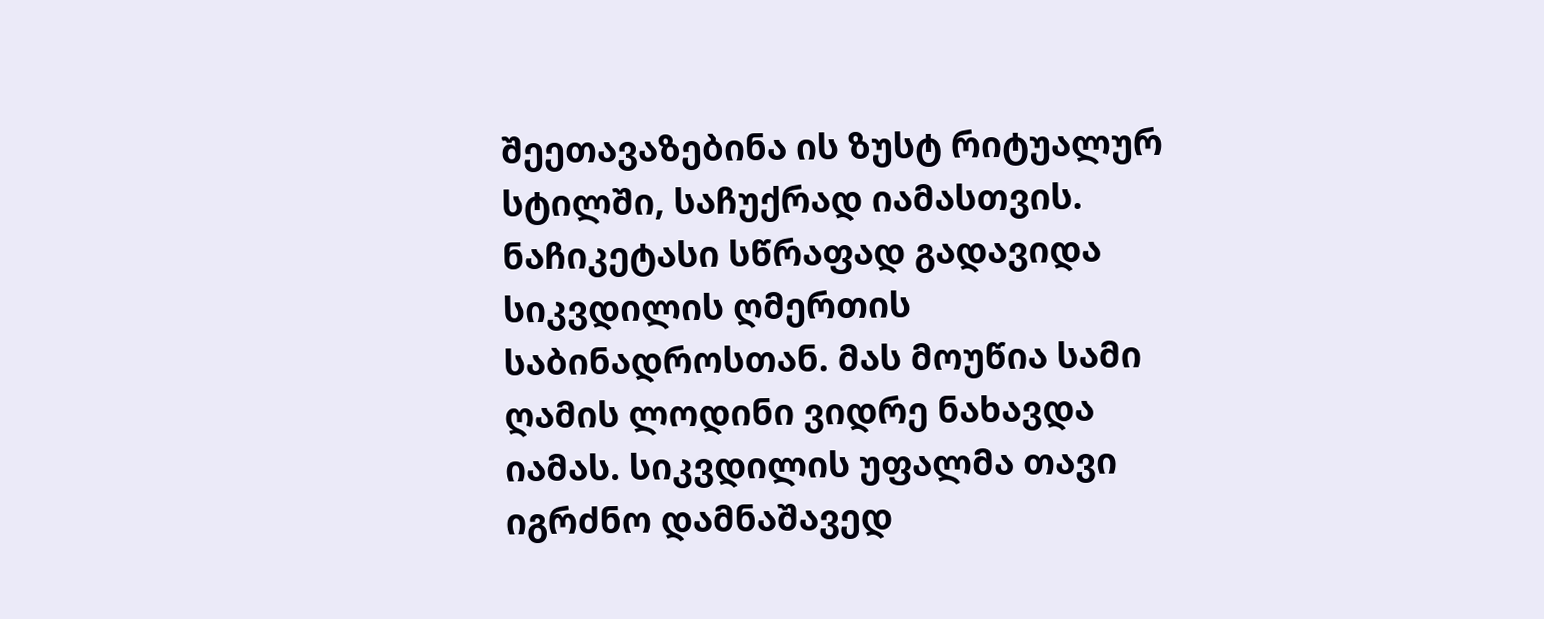შეეთავაზებინა ის ზუსტ რიტუალურ სტილში, საჩუქრად იამასთვის. ნაჩიკეტასი სწრაფად გადავიდა სიკვდილის ღმერთის საბინადროსთან. მას მოუწია სამი ღამის ლოდინი ვიდრე ნახავდა იამას. სიკვდილის უფალმა თავი იგრძნო დამნაშავედ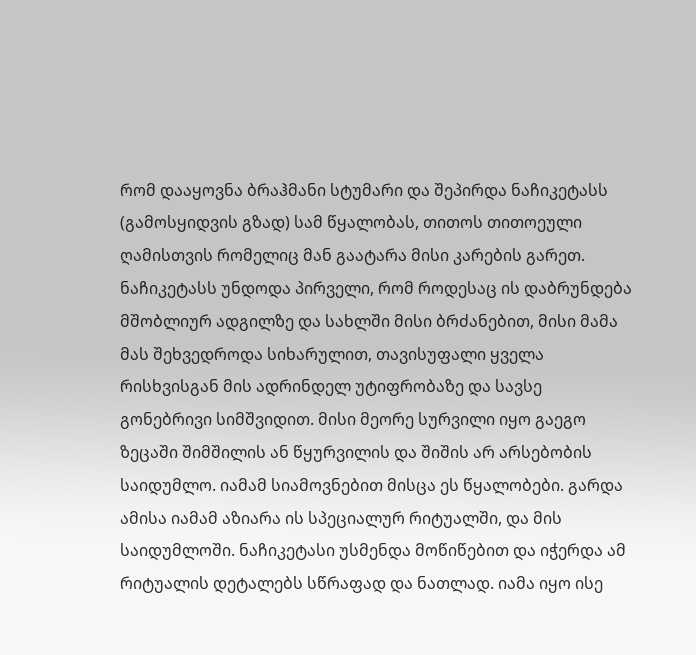რომ დააყოვნა ბრაჰმანი სტუმარი და შეპირდა ნაჩიკეტასს (გამოსყიდვის გზად) სამ წყალობას, თითოს თითოეული ღამისთვის რომელიც მან გაატარა მისი კარების გარეთ. ნაჩიკეტასს უნდოდა პირველი, რომ როდესაც ის დაბრუნდება მშობლიურ ადგილზე და სახლში მისი ბრძანებით, მისი მამა მას შეხვედროდა სიხარულით, თავისუფალი ყველა რისხვისგან მის ადრინდელ უტიფრობაზე და სავსე გონებრივი სიმშვიდით. მისი მეორე სურვილი იყო გაეგო ზეცაში შიმშილის ან წყურვილის და შიშის არ არსებობის საიდუმლო. იამამ სიამოვნებით მისცა ეს წყალობები. გარდა ამისა იამამ აზიარა ის სპეციალურ რიტუალში, და მის საიდუმლოში. ნაჩიკეტასი უსმენდა მოწიწებით და იჭერდა ამ რიტუალის დეტალებს სწრაფად და ნათლად. იამა იყო ისე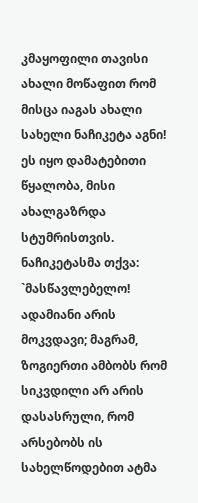კმაყოფილი თავისი ახალი მოწაფით რომ მისცა იაგას ახალი სახელი ნაჩიკეტა აგნი! ეს იყო დამატებითი წყალობა, მისი ახალგაზრდა სტუმრისთვის. ნაჩიკეტასმა თქვა: `მასწავლებელო! ადამიანი არის მოკვდავი; მაგრამ, ზოგიერთი ამბობს რომ სიკვდილი არ არის დასასრული, რომ არსებობს ის სახელწოდებით ატმა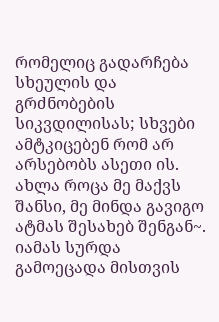რომელიც გადარჩება სხეულის და გრძნობების სიკვდილისას; სხვები ამტკიცებენ რომ არ არსებობს ასეთი ის. ახლა როცა მე მაქვს შანსი, მე მინდა გავიგო ატმას შესახებ შენგან~. იამას სურდა გამოეცადა მისთვის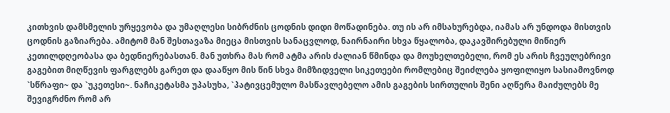კითხვის დამსმელის ურყევობა და უმაღლესი სიბრძნის ცოდნის დიდი მოწადინება. თუ ის არ იმსახურებდა, იამას არ უნდოდა მისთვის ცოდნის გაზიარება. ამიტომ მან შესთავაზა მიეცა მისთვის სანაცვლოდ, ნაირნაირი სხვა წყალობა, დაკავშირებული მიწიერ კეთილდღეობასა და ბედნიერებასთან. მან უთხრა მას რომ ატმა არის ძალიან წმინდა და მოუხელთებელი, რომ ეს არის ჩვეულებრივი გაგებით მიღწევის ფარგლებს გარეთ და დააწყო მის წინ სხვა მიმზიდველი სიკეთეები რომლებიც შეიძლება ყოფილიყო სასიამოვნოდ `სწრაფი~ და `უკეთესი~. ნაჩიკეტასმა უპასუხა, `პატივცემულო მასწავლებელო ამის გაგების სირთულის შენი აღწერა მაიძულებს მე შევიგრძნო რომ არ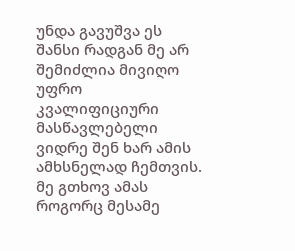უნდა გავუშვა ეს შანსი რადგან მე არ შემიძლია მივიღო უფრო კვალიფიციური მასწავლებელი ვიდრე შენ ხარ ამის ამხსნელად ჩემთვის. მე გთხოვ ამას როგორც მესამე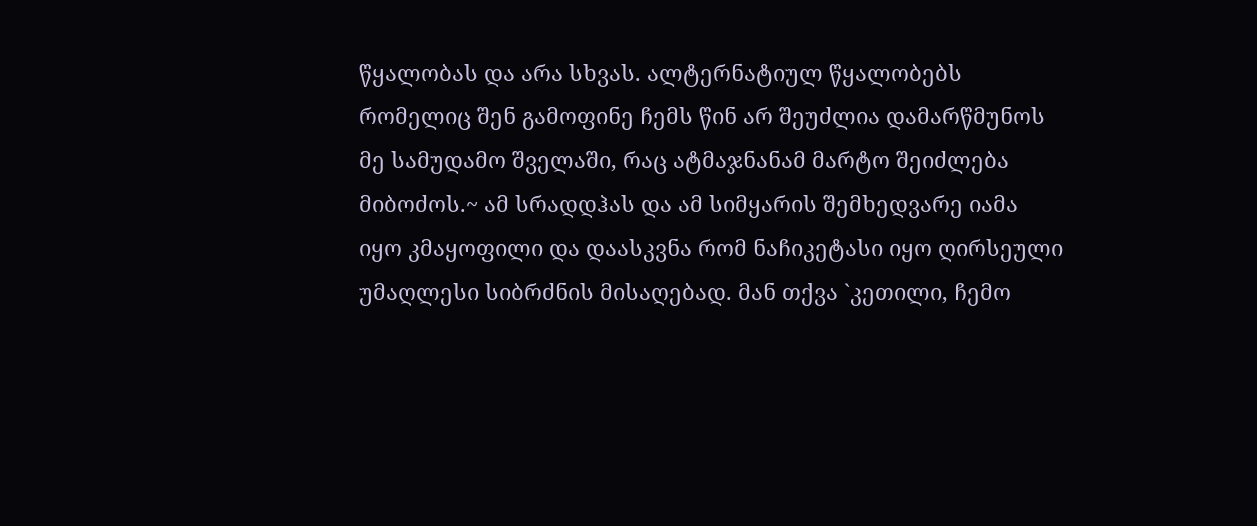წყალობას და არა სხვას. ალტერნატიულ წყალობებს რომელიც შენ გამოფინე ჩემს წინ არ შეუძლია დამარწმუნოს მე სამუდამო შველაში, რაც ატმაჯნანამ მარტო შეიძლება მიბოძოს.~ ამ სრადდჰას და ამ სიმყარის შემხედვარე იამა იყო კმაყოფილი და დაასკვნა რომ ნაჩიკეტასი იყო ღირსეული უმაღლესი სიბრძნის მისაღებად. მან თქვა `კეთილი, ჩემო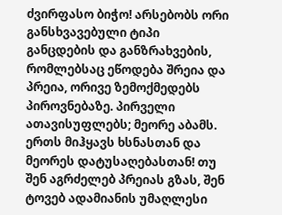ძვირფასო ბიჭო! არსებობს ორი განსხვავებული ტიპი განცდების და განზრახვების, რომლებსაც ეწოდება შრეია და პრეია, ორივე ზემოქმედებს პიროვნებაზე. პირველი ათავისუფლებს; მეორე აბამს. ერთს მიჰყავს ხსნასთან და მეორეს დატუსაღებასთან! თუ შენ აგრძელებ პრეიას გზას, შენ ტოვებ ადამიანის უმაღლესი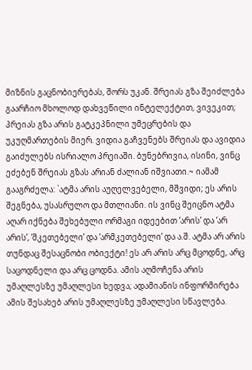მიზნის გაცნობიერებას, შორს უკან. შრეიას გზა შეიძლება გაარჩიო მხოლოდ დახვეწილი ინტელექტით, ვივეკით; პრეიას გზა არის გატკეპნილი უმეცრების და უკუღმართების მიერ. ვიდია გაჩვენებს შრეიას და ავიდია გაიძულებს ისრიალო პრეიაში. ბუნებრივია, ისინი, ვინც ეძებენ შრეიას გზას არიან ძალიან იშვიათი.~ იამამ გააგრძელა: `ატმა არის აუღელვებელი, მშვიდი; ეს არის შეგნება, უსასრულო და მთლიანი. ის ვინც შეიცნო ატმა აღარ იქნება შეხებული ორმაგი იდეებით ‘არის’ და ‘არ არის’, ‘მკეთებელი’ და ‘არმკეთებელი’ და ა.შ. ატმა არ არის თუნდაც შესაცნობი ობიექტი! ეს არ არის არც მცოდნე, არც საცოდნელი და არც ცოდნა. ამის აღმოჩენა არის უმაღლესზე უმაღლესი ხედვა; ადამიანის ინფორმირება ამის შესახებ არის უმაღლესზე უმაღლესი სწავლება.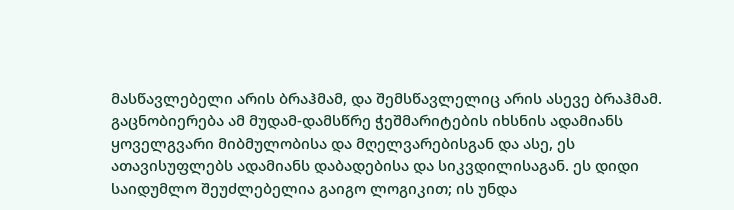მასწავლებელი არის ბრაჰმამ, და შემსწავლელიც არის ასევე ბრაჰმამ. გაცნობიერება ამ მუდამ-დამსწრე ჭეშმარიტების იხსნის ადამიანს ყოველგვარი მიბმულობისა და მღელვარებისგან და ასე, ეს ათავისუფლებს ადამიანს დაბადებისა და სიკვდილისაგან. ეს დიდი საიდუმლო შეუძლებელია გაიგო ლოგიკით; ის უნდა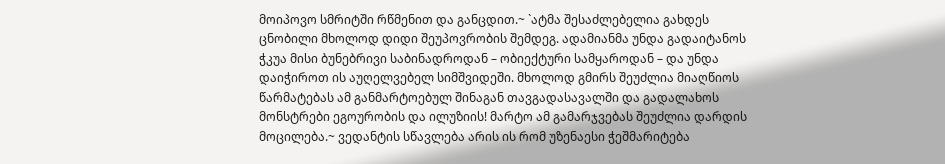მოიპოვო სმრიტში რწმენით და განცდით.~ `ატმა შესაძლებელია გახდეს ცნობილი მხოლოდ დიდი შეუპოვრობის შემდეგ. ადამიანმა უნდა გადაიტანოს ჭკუა მისი ბუნებრივი საბინადროდან – ობიექტური სამყაროდან – და უნდა დაიჭიროთ ის აუღელვებელ სიმშვიდეში. მხოლოდ გმირს შეუძლია მიაღწიოს წარმატებას ამ განმარტოებულ შინაგან თავგადასავალში და გადალახოს მონსტრები ეგოურობის და ილუზიის! მარტო ამ გამარჯვებას შეუძლია დარდის მოცილება.~ ვედანტის სწავლება არის ის რომ უზენაესი ჭეშმარიტება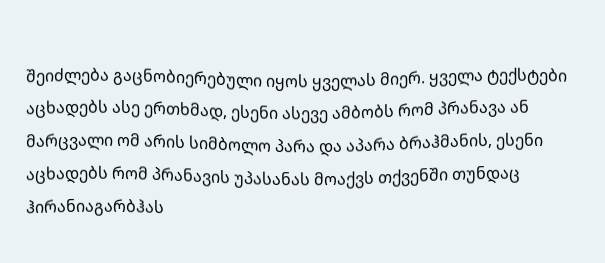შეიძლება გაცნობიერებული იყოს ყველას მიერ. ყველა ტექსტები აცხადებს ასე ერთხმად, ესენი ასევე ამბობს რომ პრანავა ან მარცვალი ომ არის სიმბოლო პარა და აპარა ბრაჰმანის, ესენი აცხადებს რომ პრანავის უპასანას მოაქვს თქვენში თუნდაც ჰირანიაგარბჰას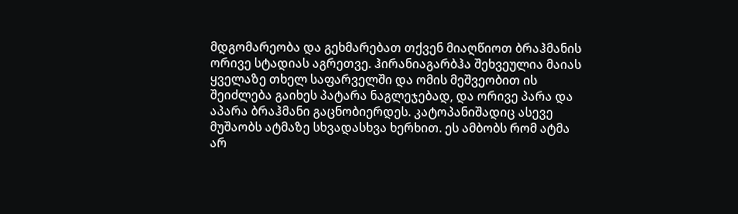მდგომარეობა და გეხმარებათ თქვენ მიაღწიოთ ბრაჰმანის ორივე სტადიას აგრეთვე. ჰირანიაგარბჰა შეხვეულია მაიას ყველაზე თხელ საფარველში და ომის მეშვეობით ის შეიძლება გაიხეს პატარა ნაგლეჯებად, და ორივე პარა და აპარა ბრაჰმანი გაცნობიერდეს. კატოპანიშადიც ასევე მუშაობს ატმაზე სხვადასხვა ხერხით. ეს ამბობს რომ ატმა არ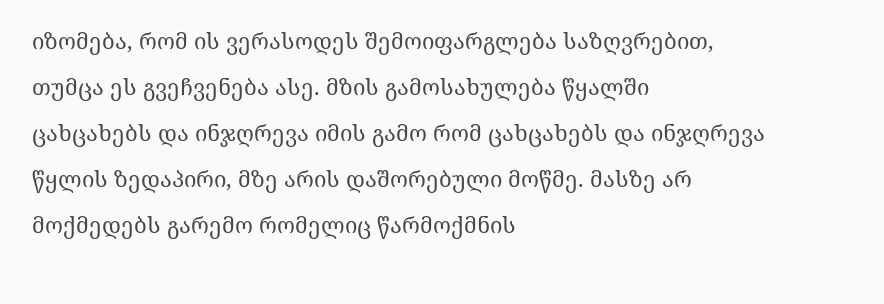იზომება, რომ ის ვერასოდეს შემოიფარგლება საზღვრებით, თუმცა ეს გვეჩვენება ასე. მზის გამოსახულება წყალში ცახცახებს და ინჯღრევა იმის გამო რომ ცახცახებს და ინჯღრევა წყლის ზედაპირი, მზე არის დაშორებული მოწმე. მასზე არ მოქმედებს გარემო რომელიც წარმოქმნის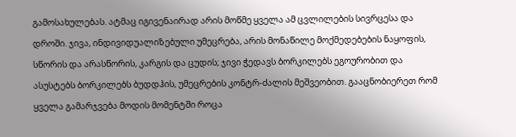გამოსახულებას. ატმაც იგივენაირად არის მოწმე ყველა ამ ცვლილების სივრცესა და დროში. ჯივა, ინდივიდუალიზებული უმეცრება, არის მონაწილე მოქმედებების ნაყოფის, სწორის და არასწორის, კარგის და ცუდის; ჯივი ჭედავს ბორკილებს ეგოურობით და ასუსტებს ბორკილებს ბუდდჰის, უმეცრების კონტრ-ძალის მეშვეობით. გააცნობიერეთ რომ ყველა გამარჯვება მოდის მომენტში როცა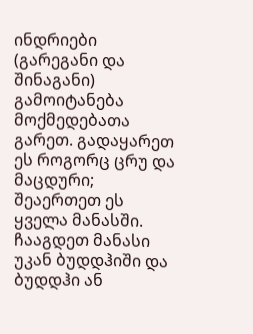ინდრიები (გარეგანი და შინაგანი) გამოიტანება მოქმედებათა გარეთ. გადაყარეთ ეს როგორც ცრუ და მაცდური; შეაერთეთ ეს ყველა მანასში. ჩააგდეთ მანასი უკან ბუდდჰიში და ბუდდჰი ან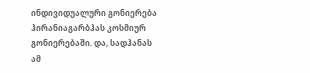ინდივიდუალური გონიერება ჰირანიაგარბჰას კოსმიურ გონიერებაში. და, სადჰანას ამ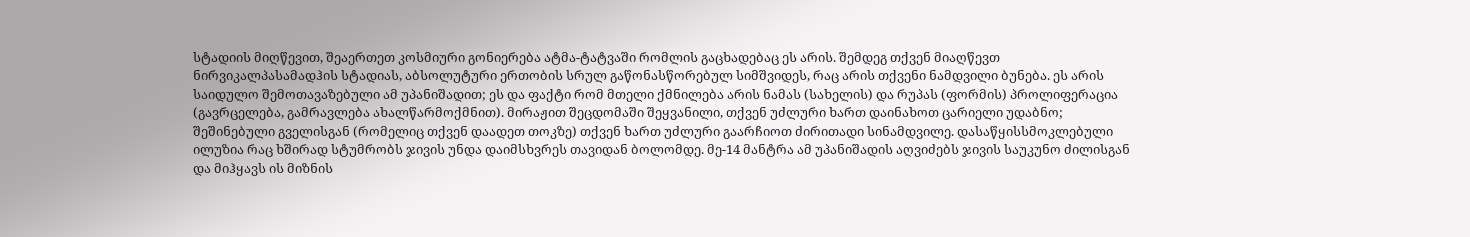სტადიის მიღწევით, შეაერთეთ კოსმიური გონიერება ატმა-ტატვაში რომლის გაცხადებაც ეს არის. შემდეგ თქვენ მიაღწევთ ნირვიკალპასამადჰის სტადიას, აბსოლუტური ერთობის სრულ გაწონასწორებულ სიმშვიდეს, რაც არის თქვენი ნამდვილი ბუნება. ეს არის საიდულო შემოთავაზებული ამ უპანიშადით; ეს და ფაქტი რომ მთელი ქმნილება არის ნამას (სახელის) და რუპას (ფორმის) პროლიფერაცია (გავრცელება, გამრავლება ახალწარმოქმნით). მირაჟით შეცდომაში შეყვანილი, თქვენ უძლური ხართ დაინახოთ ცარიელი უდაბნო; შეშინებული გველისგან (რომელიც თქვენ დაადეთ თოკზე) თქვენ ხართ უძლური გაარჩიოთ ძირითადი სინამდვილე. დასაწყისსმოკლებული ილუზია რაც ხშირად სტუმრობს ჯივის უნდა დაიმსხვრეს თავიდან ბოლომდე. მე-14 მანტრა ამ უპანიშადის აღვიძებს ჯივის საუკუნო ძილისგან და მიჰყავს ის მიზნის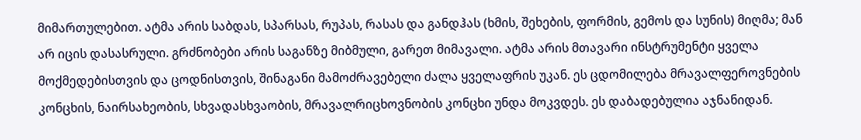მიმართულებით. ატმა არის საბდას, სპარსას, რუპას, რასას და განდჰას (ხმის, შეხების, ფორმის, გემოს და სუნის) მიღმა; მან არ იცის დასასრული. გრძნობები არის საგანზე მიბმული, გარეთ მიმავალი. ატმა არის მთავარი ინსტრუმენტი ყველა მოქმედებისთვის და ცოდნისთვის, შინაგანი მამოძრავებელი ძალა ყველაფრის უკან. ეს ცდომილება მრავალფეროვნების კონცხის, ნაირსახეობის, სხვადასხვაობის, მრავალრიცხოვნობის კონცხი უნდა მოკვდეს. ეს დაბადებულია აჯნანიდან.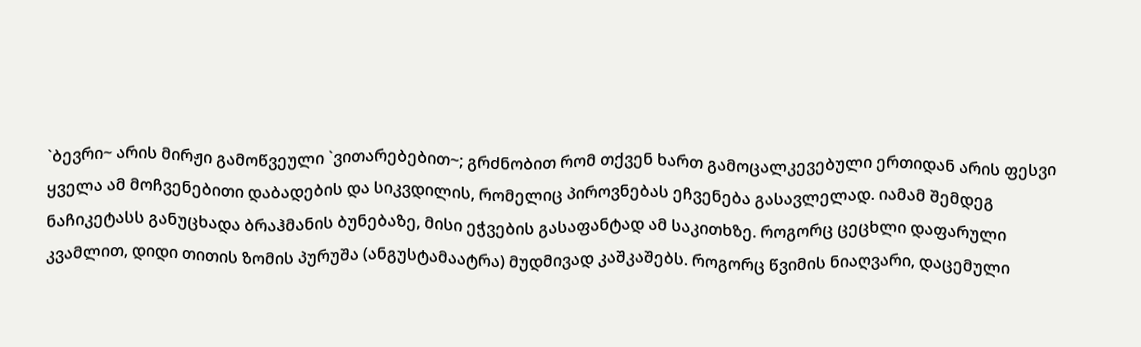`ბევრი~ არის მირჟი გამოწვეული `ვითარებებით~; გრძნობით რომ თქვენ ხართ გამოცალკევებული ერთიდან არის ფესვი ყველა ამ მოჩვენებითი დაბადების და სიკვდილის, რომელიც პიროვნებას ეჩვენება გასავლელად. იამამ შემდეგ ნაჩიკეტასს განუცხადა ბრაჰმანის ბუნებაზე, მისი ეჭვების გასაფანტად ამ საკითხზე. როგორც ცეცხლი დაფარული კვამლით, დიდი თითის ზომის პურუშა (ანგუსტამაატრა) მუდმივად კაშკაშებს. როგორც წვიმის ნიაღვარი, დაცემული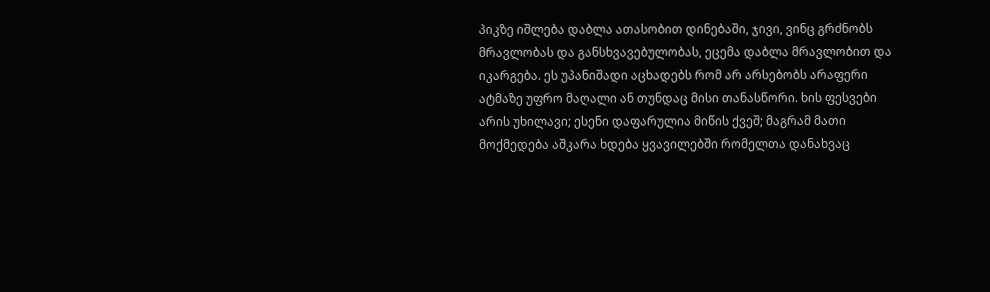პიკზე იშლება დაბლა ათასობით დინებაში, ჯივი, ვინც გრძნობს მრავლობას და განსხვავებულობას, ეცემა დაბლა მრავლობით და იკარგება. ეს უპანიშადი აცხადებს რომ არ არსებობს არაფერი ატმაზე უფრო მაღალი ან თუნდაც მისი თანასწორი. ხის ფესვები არის უხილავი; ესენი დაფარულია მიწის ქვეშ; მაგრამ მათი მოქმედება აშკარა ხდება ყვავილებში რომელთა დანახვაც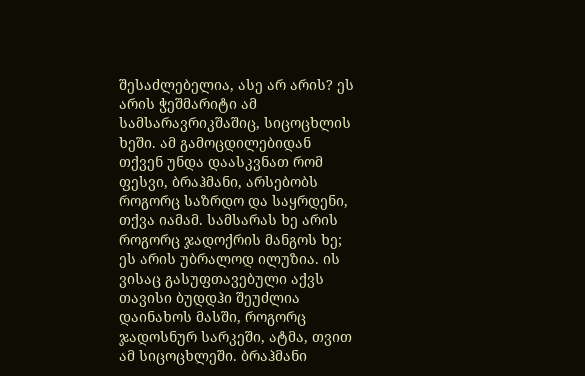შესაძლებელია, ასე არ არის? ეს არის ჭეშმარიტი ამ სამსარავრიკშაშიც, სიცოცხლის ხეში. ამ გამოცდილებიდან თქვენ უნდა დაასკვნათ რომ ფესვი, ბრაჰმანი, არსებობს როგორც საზრდო და საყრდენი, თქვა იამამ. სამსარას ხე არის როგორც ჯადოქრის მანგოს ხე; ეს არის უბრალოდ ილუზია. ის ვისაც გასუფთავებული აქვს თავისი ბუდდჰი შეუძლია დაინახოს მასში, როგორც ჯადოსნურ სარკეში, ატმა, თვით ამ სიცოცხლეში. ბრაჰმანი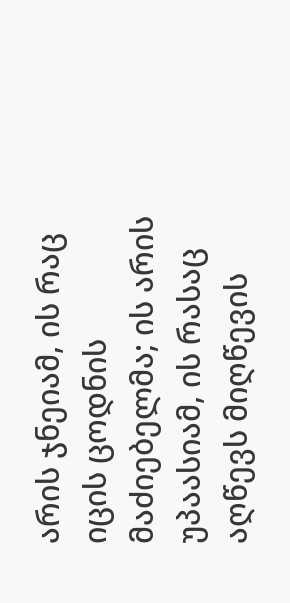არის ჯნეიამ, ის რაც იცის ცოდნის მაძიებელმა; ის არის უპაასიამ, ის რასაც აღწევს მიღწევის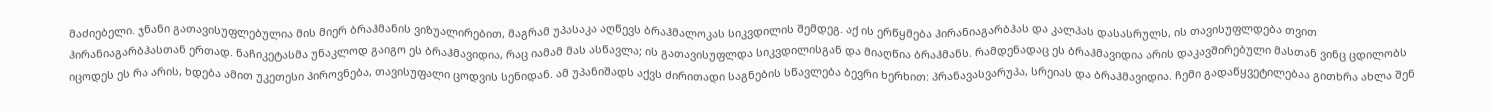მაძიებელი. ჯნანი გათავისუფლებულია მის მიერ ბრაჰმანის ვიზუალირებით, მაგრამ უპასაკა აღწევს ბრაჰმალოკას სიკვდილის შემდეგ. აქ ის ერწყმება ჰირანიაგარბჰას და კალპას დასასრულს, ის თავისუფლდება თვით ჰირანიაგარბჰასთან ერთად. ნაჩიკეტასმა უნაკლოდ გაიგო ეს ბრაჰმავიდია, რაც იამამ მას ასწავლა; ის გათავისუფლდა სიკვდილისგან და მიაღწია ბრაჰმანს. რამდენადაც ეს ბრაჰმავიდია არის დაკავშირებული მასთან ვინც ცდილობს იცოდეს ეს რა არის, ხდება ამით უკეთესი პიროვნება, თავისუფალი ცოდვის სენიდან. ამ უპანიშადს აქვს ძირითადი საგნების სწავლება ბევრი ხერხით: პრანავასვარუპა, სრეიას და ბრაჰმავიდია. ჩემი გადაწყვეტილებაა გითხრა ახლა შენ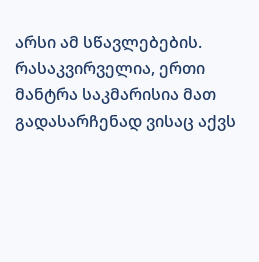არსი ამ სწავლებების. რასაკვირველია, ერთი მანტრა საკმარისია მათ გადასარჩენად ვისაც აქვს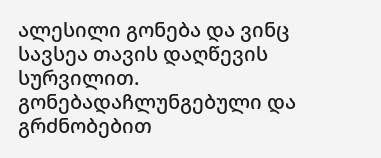ალესილი გონება და ვინც სავსეა თავის დაღწევის სურვილით. გონებადაჩლუნგებული და გრძნობებით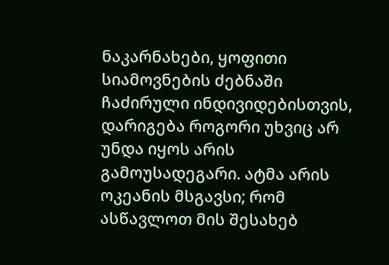ნაკარნახები, ყოფითი სიამოვნების ძებნაში ჩაძირული ინდივიდებისთვის, დარიგება როგორი უხვიც არ უნდა იყოს არის გამოუსადეგარი. ატმა არის ოკეანის მსგავსი; რომ ასწავლოთ მის შესახებ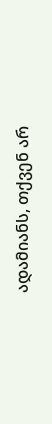ადამიანს, თქვენ არ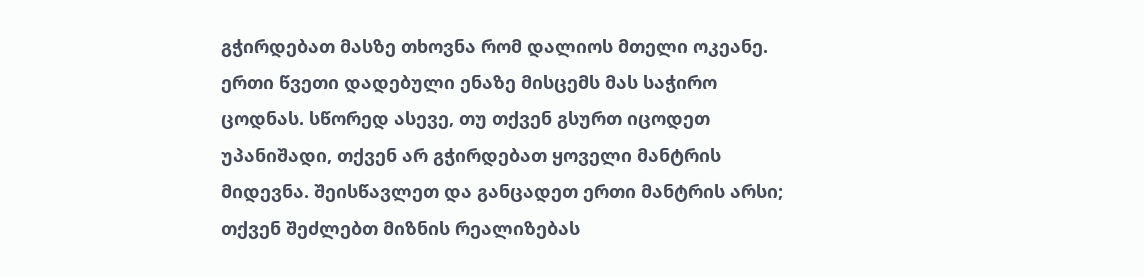გჭირდებათ მასზე თხოვნა რომ დალიოს მთელი ოკეანე. ერთი წვეთი დადებული ენაზე მისცემს მას საჭირო ცოდნას. სწორედ ასევე, თუ თქვენ გსურთ იცოდეთ უპანიშადი, თქვენ არ გჭირდებათ ყოველი მანტრის მიდევნა. შეისწავლეთ და განცადეთ ერთი მანტრის არსი; თქვენ შეძლებთ მიზნის რეალიზებას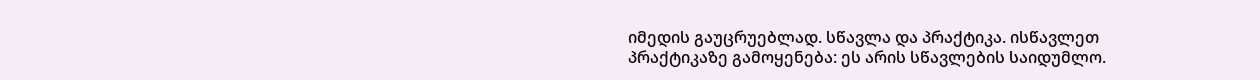იმედის გაუცრუებლად. სწავლა და პრაქტიკა. ისწავლეთ პრაქტიკაზე გამოყენება: ეს არის სწავლების საიდუმლო.